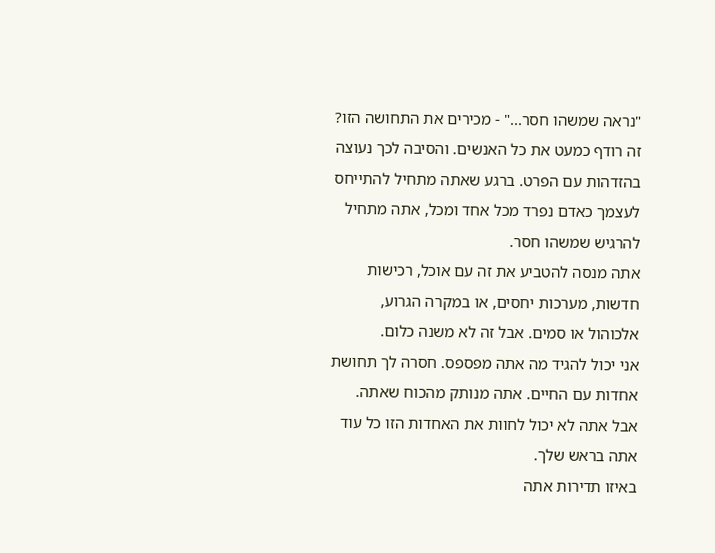"נראה שמשהו חסר..." - מכירים את התחושה הזו? זה רודף כמעט את כל האנשים. והסיבה לכך נעוצה בהזדהות עם הפרט. ברגע שאתה מתחיל להתייחס לעצמך כאדם נפרד מכל אחד ומכל, אתה מתחיל להרגיש שמשהו חסר.
אתה מנסה להטביע את זה עם אוכל, רכישות חדשות, מערכות יחסים, או במקרה הגרוע, אלכוהול או סמים. אבל זה לא משנה כלום.
אני יכול להגיד מה אתה מפספס. חסרה לך תחושת אחדות עם החיים. אתה מנותק מהכוח שאתה. אבל אתה לא יכול לחוות את האחדות הזו כל עוד אתה בראש שלך.
באיזו תדירות אתה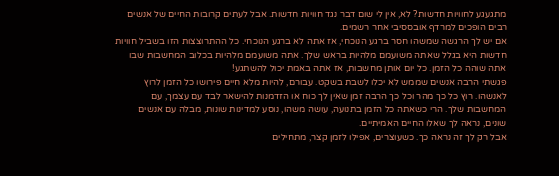מתגעגע לחוויות חדשות? לא, אין לי שום דבר נגד חוויות חדשות. אבל לעתים קרובות החיים של אנשים רבים הופכים למרדף אובססיבי אחר רשמים.
אם יש לך הרגשה שמשהו חסר ברגע הנוכחי, אז אתה לא ברגע הנוכחי. כל ההתרוצצות הזו בשביל חוויות חדשות היא בגלל שאתה משועמם מלהיות בראש שלך. אתה משועמם מלהיות בכלוב המחשבות שבו אתה שוהה כל הזמן. כל יום אותן מחשבות, אז אתה באמת יכול להשתגע!
פגשתי הרבה אנשים שממש לא יכלו לשבת בשקט. עבורם, להיות מלא חיים פירושו כל הזמן לרוץ לאנשהו. רוץ כל כך מהר וכל כך הרבה זמן שאין לך כוח או הזדמנות להישאר לבד עם עצמך, עם המחשבות שלך. הרי כשאתה כל הזמן בתנועה, עושה משהו, נוסע למדינות שונות, מבלה עם אנשים שונים, נראה לך שאלו החיים האמיתיים.
אבל רק לך זה נראה כך. כשעוצרים, אפילו לזמן קצר, מתחילים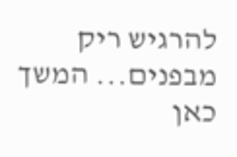להרגיש ריק מבפנים... המשך כאן